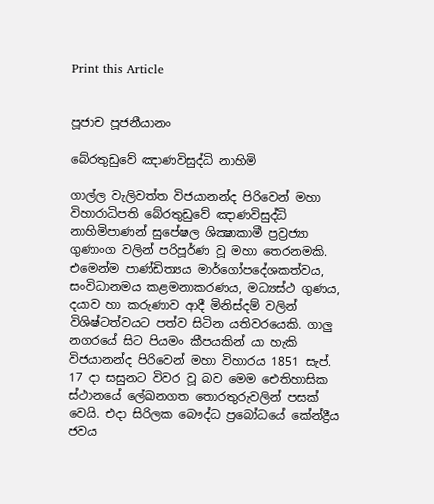Print this Article


පූජාච පූජනීයානං

බේරතුඩුවේ ඤාණවිසුද්ධි නාහිමි

ගාල්ල වැලිවත්ත විජයානන්ද පිරිවෙන් මහා විහාරාධිපති බේරතුඩුවේ ඤාණවිසුද්ධි නාහිමිපාණන් සුපේෂල ශික්‍ෂාකාමී ප්‍රව්‍රජ්‍යා ගුණාංග වලින් පරිපූර්ණ වූ මහා තෙරනමකි. එමෙන්ම පාණ්ඩිත්‍යය මාර්ගෝපදේශකත්වය, සංවිධානමය කළමනාකරණය, මධ්‍යස්ථ ගුණය, දයාව හා කරුණාව ආදී මිනිස්දම් වලින් විශිෂ්ටත්වයට පත්ව සිටින යතිවරයෙකි. ගාලු නගරයේ සිට පියමං කීපයකින් යා හැකි විජයානන්ද පිරිවෙන් මහා විහාරය 1851 සැප්. 17 දා සසුනට විවර වූ බව මෙම ඓතිහාසික ස්ථානයේ ලේඛනගත තොරතුරුවලින් පසක් වෙයි. එදා සිරිලක බෞද්ධ ප්‍රබෝධයේ කේන්ද්‍රීය ජවය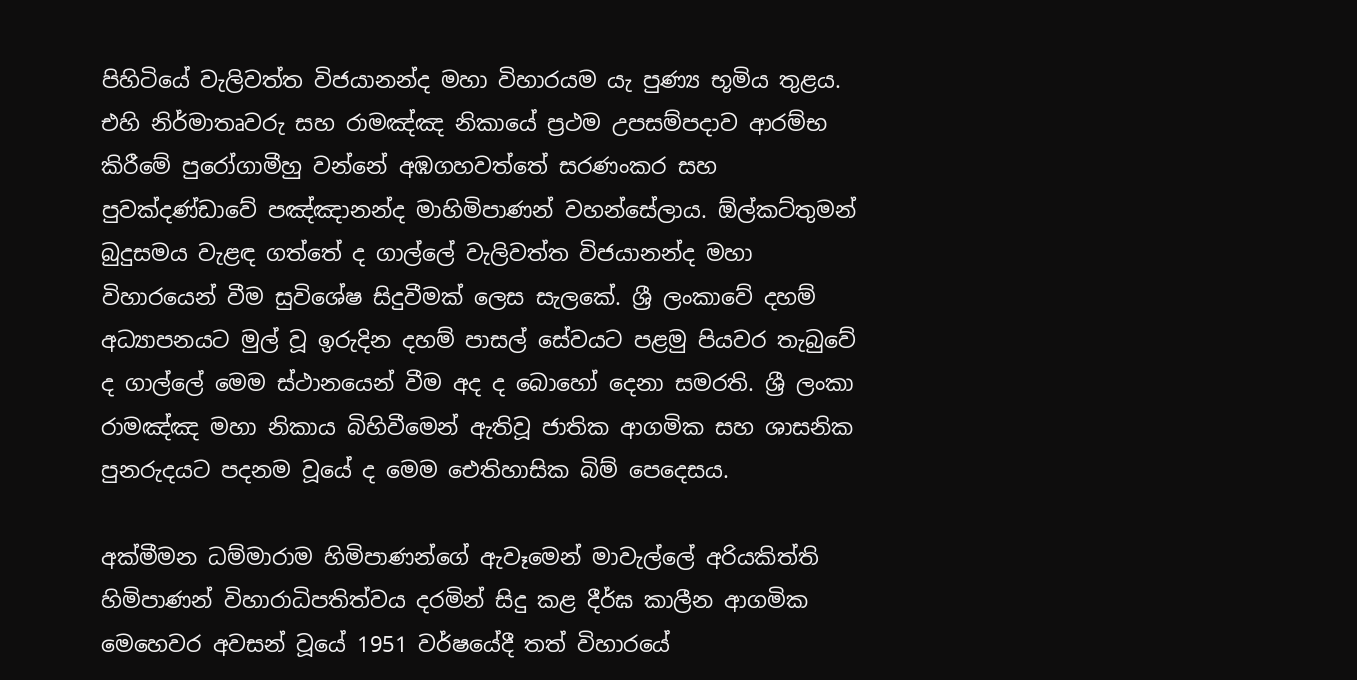පිහිටියේ වැලිවත්ත විජයානන්ද මහා විහාරයම යැ පුණ්‍ය භූමිය තුළය. එහි නිර්මාතෘවරු සහ රාමඤ්ඤ නිකායේ ප්‍රථම උපසම්පදාව ආරම්භ කිරීමේ පුරෝගාමීහු වන්නේ අඹගහවත්තේ සරණංකර සහ පුවක්දණ්ඩාවේ පඤ්ඤානන්ද මාහිමිපාණන් වහන්සේලාය. ඕල්කට්තුමන් බුදුසමය වැළඳ ගත්තේ ද ගාල්ලේ වැලිවත්ත විජයානන්ද මහා විහාරයෙන් වීම සුවිශේෂ සිදුවීමක් ලෙස සැලකේ. ශ්‍රී ලංකාවේ දහම් අධ්‍යාපනයට මුල් වූ ඉරුදින දහම් පාසල් සේවයට පළමු පියවර තැබුවේ ද ගාල්ලේ මෙම ස්ථානයෙන් වීම අද ද බොහෝ දෙනා සමරති. ශ්‍රී ලංකා රාමඤ්ඤ මහා නිකාය බිහිවීමෙන් ඇතිවූ ජාතික ආගමික සහ ශාසනික පුනරුදයට පදනම වූයේ ද මෙම ඓතිහාසික බිම් පෙදෙසය.

අක්මීමන ධම්මාරාම හිමිපාණන්ගේ ඇවෑමෙන් මාවැල්ලේ අරියකිත්ති හිමිපාණන් විහාරාධිපතිත්වය දරමින් සිදු කළ දීර්ඝ කාලීන ආගමික මෙහෙවර අවසන් වූයේ 1951 වර්ෂයේදී තත් විහාරයේ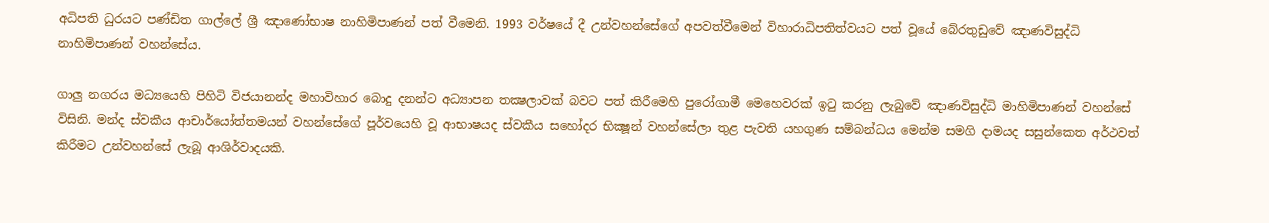අධිපති ධුරයට පණ්ඩිත ගාල්ලේ ශ්‍රී ඤාණෝභාෂ නාහිමිපාණන් පත් වීමෙනි. 1993 වර්ෂයේ දී උන්වහන්සේගේ අපවත්වීමෙන් විහාරාධිපතිත්වයට පත් වූයේ බේරතුඩුවේ ඤාණවිසුද්ධි නාහිමිපාණන් වහන්සේය.

ගාලු නගරය මධ්‍යයෙහි පිහිටි විජයානන්ද මහාවිහාර බොදු දනන්ට අධ්‍යාපන තක්‍ෂලාවක් බවට පත් කිරීමෙහි පුරෝගාමී මෙහෙවරක් ඉටු කරනු ලැබුවේ ඤාණවිසුද්ධි මාහිමිපාණන් වහන්සේ විසිනි. මන්ද ස්වකීය ආචාර්යෝත්තමයන් වහන්සේගේ පූර්වයෙහි වූ ආභාෂයද ස්වකීය සහෝදර භික්‍ෂූන් වහන්සේලා තුළ පැවති යහගුණ සම්බන්ධය මෙන්ම සමගි දාමයද සසුන්කෙත අර්ථවත් කිරීමට උන්වහන්සේ ලැබූ ආශිර්වාදයකි.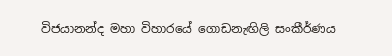විජයානන්ද මහා විහාරයේ ගොඩනැඟිලි සංකීර්ණය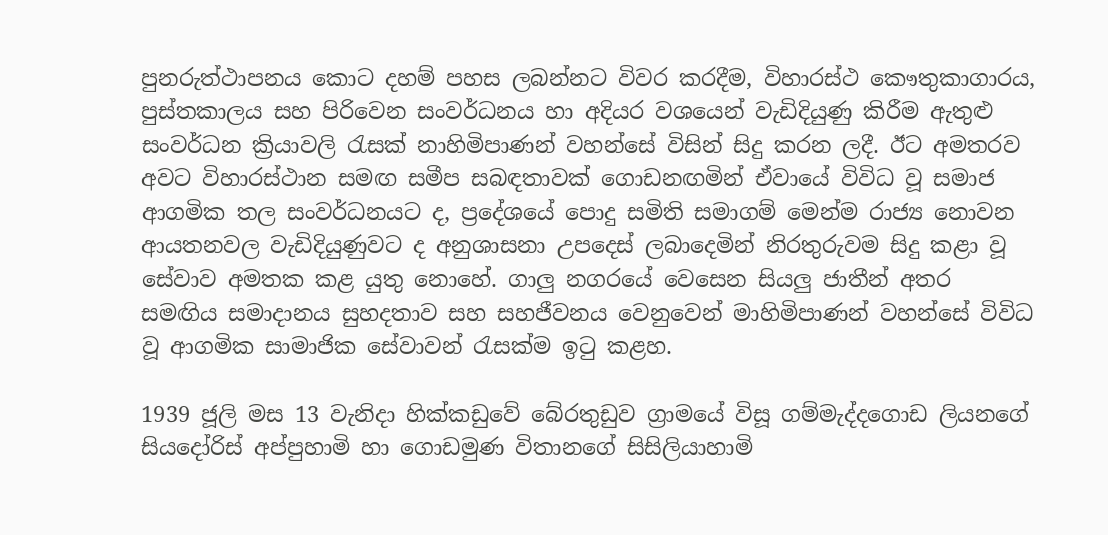පුනරුත්ථාපනය කොට දහම් පහස ලබන්නට විවර කරදීම, විහාරස්ථ කෞතුකාගාරය, පුස්තකාලය සහ පිරිවෙන සංවර්ධනය හා අදියර වශයෙන් වැඩිදියුණු කිරීම ඇතුළු සංවර්ධන ක්‍රියාවලි රැසක් නාහිමිපාණන් වහන්සේ විසින් සිදු කරන ලදී. ඊට අමතරව අවට විහාරස්ථාන සමඟ සමීප සබඳතාවක් ගොඩනඟමින් ඒවායේ විවිධ වූ සමාජ ආගමික තල සංවර්ධනයට ද, ප්‍රදේශයේ පොදු සමිති සමාගම් මෙන්ම රාජ්‍ය නොවන ආයතනවල වැඩිදියුණුවට ද අනුශාසනා උපදෙස් ලබාදෙමින් නිරතුරුවම සිදු කළා වූ සේවාව අමතක කළ යුතු නොහේ. ගාලු නගරයේ වෙසෙන සියලු ජාතීන් අතර සමඟිය සමාදානය සුහදතාව සහ සහජීවනය වෙනුවෙන් මාහිමිපාණන් වහන්සේ විවිධ වූ ආගමික සාමාජික සේවාවන් රැසක්ම ඉටු කළහ.

1939 ජූලි මස 13 වැනිදා හික්කඩුවේ බේරතුඩුව ග්‍රාමයේ විසූ ගම්මැද්දගොඩ ලියනගේ සියදෝරිස් අප්පුහාමි හා ගොඩමුණ විතානගේ සිසිලියාහාමි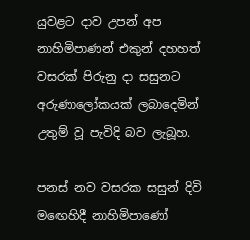යුවළට දාව උපන් අප නාහිමිපාණන් එකුන් දහහත් වසරක් පිරුනු දා සසුනට අරුණාලෝකයක් ලබාදෙමින් උතුම් වූ පැවිදි බව ලැබූහ.

පනස් නව වසරක සසුන් දිවි මඟෙහිදී නාහිමිපාණෝ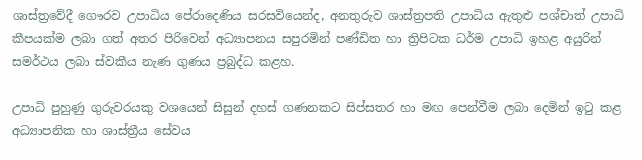ශාස්ත්‍රවේදී ගෞරව උපාධිය පේරාදෙණිය සරසවියෙන්ද, අනතුරුව ශාස්ත්‍රපති උපාධිය ඇතුළු පශ්චාත් උපාධි කීපයක්ම ලබා ගත් අතර පිරිවෙන් අධ්‍යාපනය සපුරමින් පණ්ඩිත හා ත්‍රිපිටක ධර්ම උපාධි ඉහළ අයුරින් සමර්ථය ලබා ස්වකීය නැණ ගුණය ප්‍රබුද්ධ කළහ.

උපාධි පුහුණු ගුරුවරයකු වශයෙන් සිසුන් දහස් ගණනකට සිප්සතර හා මඟ පෙන්වීම ලබා දෙමින් ඉටු කළ අධ්‍යාපනික හා ශාස්ත්‍රීය සේවය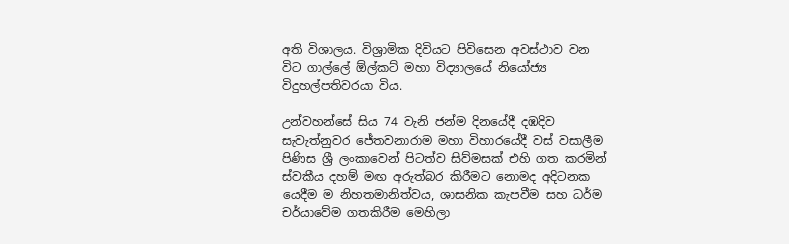අති විශාලය. විශ්‍රාමික දිවියට පිවිසෙන අවස්ථාව වන විට ගාල්ලේ ඕල්කට් මහා විද්‍යාලයේ නියෝජ්‍ය විදුහල්පතිවරයා විය.

උන්වහන්සේ සිය 74 වැනි ජන්ම දිනයේදී දඹදිව සැවැත්නුවර ජේතවනාරාම මහා විහාරයේදී වස් වසාලීම පිණිස ශ්‍රී ලංකාවෙන් පිටත්ව සිව්මසක් එහි ගත කරමින් ස්වකීය දහම් මඟ අරුත්බර කිරීමට නොමද අදිටනක යෙදීම ම නිහතමානිත්වය, ශාසනික කැපවීම සහ ධර්ම චර්යාවේම ගතකිරීම මෙහිලා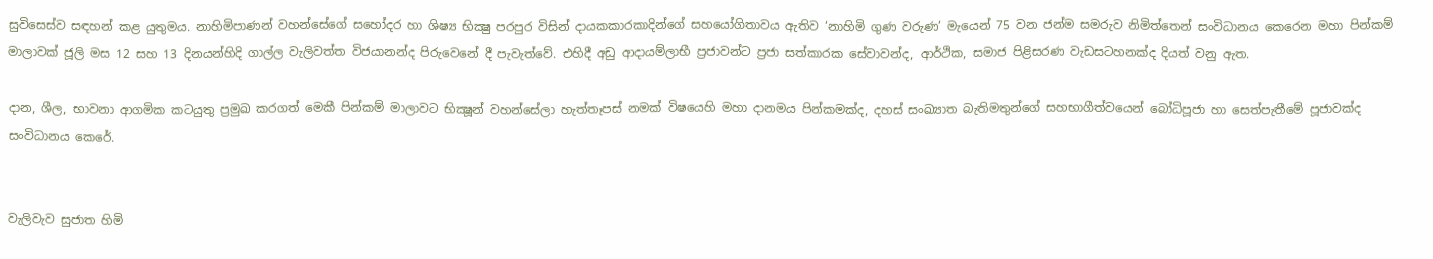සුවිසෙස්ව සඳහන් කළ යුතුමය. නාහිමිපාණන් වහන්සේගේ සහෝදර හා ශිෂ්‍ය භික්‍ෂු පරපුර විසින් දායකකාරකාදින්ගේ සහයෝගිතාවය ඇතිව ‘නාහිමි ගුණ වරුණ’ මැයෙන් 75 වන ජන්ම සමරුව නිමිත්තෙන් සංවිධානය කෙරෙන මහා පින්කම් මාලාවක් ජූලි මස 12 සහ 13 දිනයන්හිදි ගාල්ල වැලිවත්ත විජයානන්ද පිරුවෙනේ දී පැවැත්වේ. එහිදී අඩු ආදායම්ලාභී ප්‍රජාවන්ට ප්‍රජා සත්කාරක සේවාවන්ද, ආර්ථික, සමාජ පිළිසරණ වැඩසටහනක්ද දියත් වනු ඇත.

දාන, ශීල, භාවනා ආගමික කටයුතු ප්‍රමුඛ කරගත් මෙකී පින්කම් මාලාවට භික්‍ෂූන් වහන්සේලා හැත්තෑපස් නමක් විෂයෙහි මහා දානමය පින්කමක්ද, දහස් සංඛ්‍යාත බැතිමතුන්ගේ සහභාගීත්වයෙන් බෝධිපූජා හා සෙත්පැතීමේ පූජාවක්ද සංවිධානය කෙරේ.


වැලිවැව සුජාත හිමි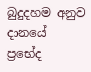බුදුදහම අනුව දානයේ ප්‍රභේද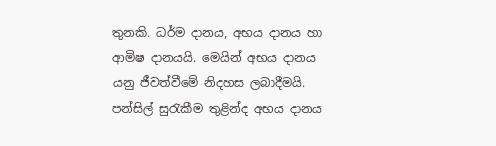තුනකි. ධර්ම දානය, අභය දානය හා ආමිෂ දානයයි. මෙයින් අභය දානය යනු ජීවත්වීමේ නිදහස ලබාදීමයි. පන්සිල් සුරැකීම තුළින්ද අභය දානය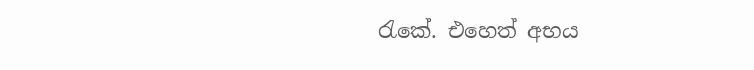රැකේ. එහෙත් අභය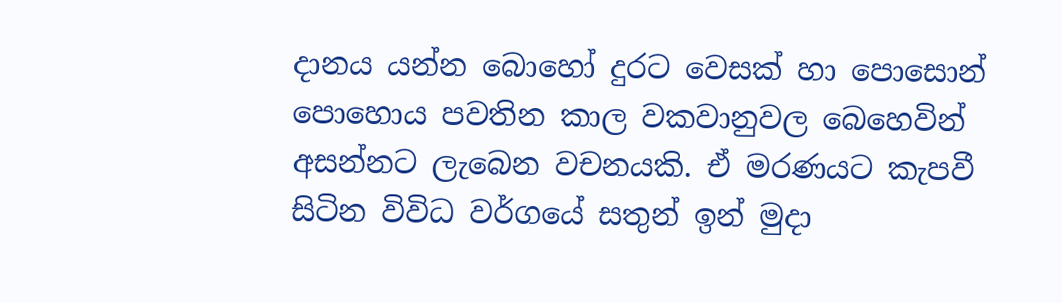දානය යන්න බොහෝ දුරට වෙසක් හා පොසොන් පොහොය පවතින කාල වකවානුවල බෙහෙවින් අසන්නට ලැබෙන වචනයකි. ඒ මරණයට කැපවී සිටින විවිධ වර්ගයේ සතුන් ඉන් මුදා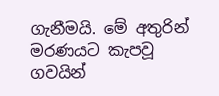ගැනීමයි. මේ අතුරින් මරණයට කැපවූ ගවයින්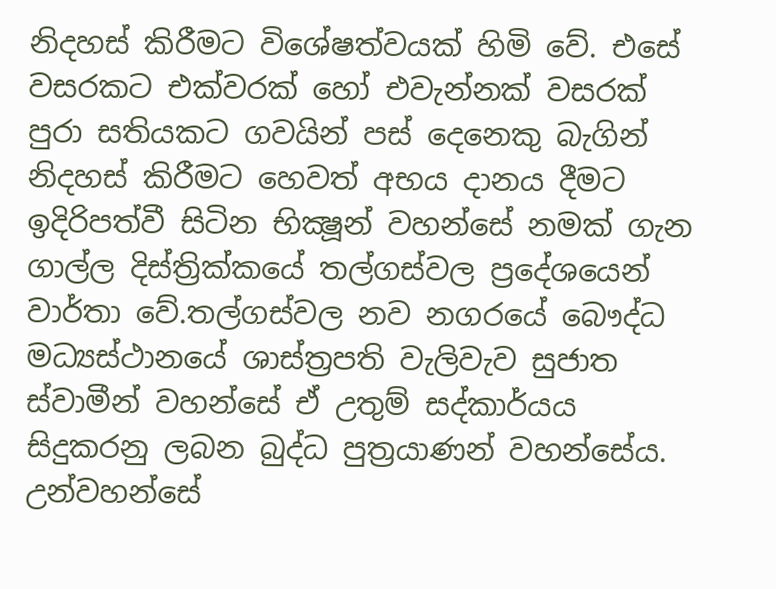නිදහස් කිරීමට විශේෂත්වයක් හිමි වේ. එසේ වසරකට එක්වරක් හෝ එවැන්නක් වසරක් පුරා සතියකට ගවයින් පස් දෙනෙකු බැගින් නිදහස් කිරීමට හෙවත් අභය දානය දීමට ඉදිරිපත්වී සිටින භික්‍ෂූන් වහන්සේ නමක් ගැන ගාල්ල දිස්ත්‍රික්කයේ තල්ගස්වල ප්‍රදේශයෙන් වාර්තා වේ.තල්ගස්වල නව නගරයේ බෞද්ධ මධ්‍යස්ථානයේ ශාස්ත්‍රපති වැලිවැව සුජාත ස්වාමීන් වහන්සේ ඒ උතුම් සද්කාර්යය සිදුකරනු ලබන බුද්ධ පුත්‍රයාණන් වහන්සේය. උන්වහන්සේ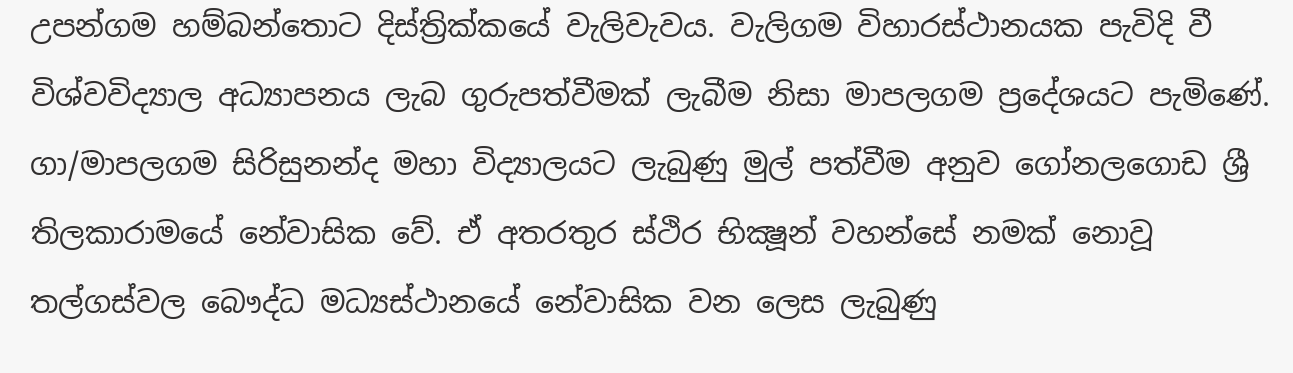උපන්ගම හම්බන්තොට දිස්ත්‍රික්කයේ වැලිවැවය. වැලිගම විහාරස්ථානයක පැවිදි වී විශ්වවිද්‍යාල අධ්‍යාපනය ලැබ ගුරුපත්වීමක් ලැබීම නිසා මාපලගම ප්‍රදේශයට පැමිණේ. ගා/මාපලගම සිරිසුනන්ද මහා විද්‍යාලයට ලැබුණු මුල් පත්වීම අනුව ගෝනලගොඩ ශ්‍රී තිලකාරාමයේ නේවාසික වේ. ඒ අතරතුර ස්ථිර භික්‍ෂූන් වහන්සේ නමක් නොවූ තල්ගස්වල බෞද්ධ මධ්‍යස්ථානයේ නේවාසික වන ලෙස ලැබුණු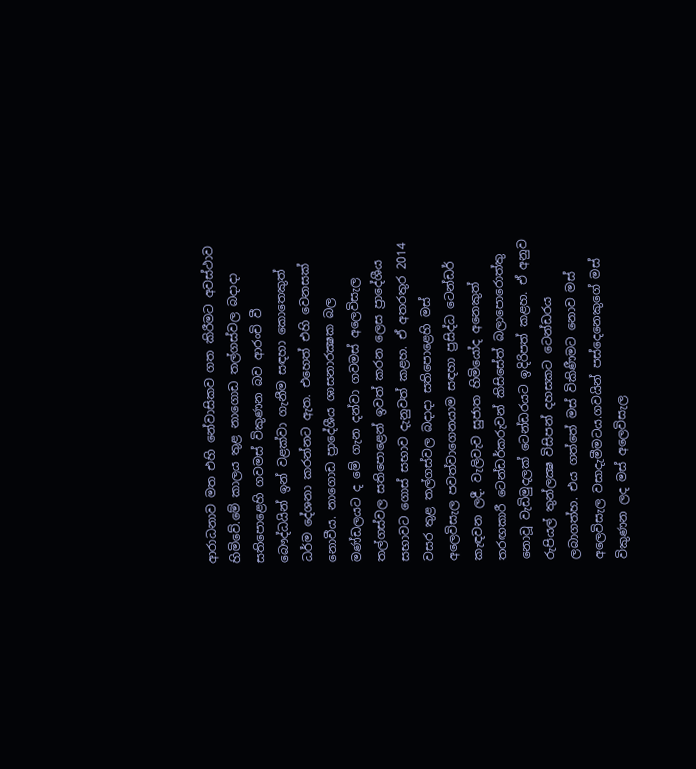ආරාධනාව මත එහි නේවාසිකව ගත කිරීමට අවස්ථාව හිමිවේ.මේ කාලය තුළ නාගොඩ තල්ගස්වල බදාදා සතිපොළෙහි ගවමස් විකුණන බව ආරංචි වී බෞද්ධයින් ඉන් වළක්වා ගැනීම සඳහා කොතෙකුත් ධර්ම දේශනා කරන්නට ඇත. එහෙත් එහි වෙනසක් නොවීය. නාගොඩ ප්‍රාදේශීය ශාසනාරක්‍ෂක බල මණ්ඩලයට ද මේ ගැන දන්වා ගවමස් අලෙවිසැල තල්ගස්වල සතිපොළෙන් ඉවත් කරන ලෙස ප්‍රාදේශීය සභාවට ගොස් සභාව දැනුවත් කළහ. ඒ අතරතුර 2014 වසර තුළ තල්ගස්වල බදාදා සතිපොළෙහි මස් අලෙවිසැල පවත්වාගෙනයාම සඳහා ප්‍රසිද්ධ ටෙන්ඩර් කැඳවන ලදී. වැලිවැව සුජාත හිමියෝද අනෙකුත් තරඟකාරී ටෙන්ඩර්කරුවන් කිසිසේත් බලාපොරොත්තු නොවූ වැඩිමුදලක් ටෙන්ඩරයට ඉදිරිපත් කළහ. ඒ අනුව රුපියල් තුන්ලක්‍ෂ විසිපන් දහසකට ටෙන්ඩරය ලබාගත්හ. එය ගත්තේ මස් විකිණීමට නොව මස් අලෙවිසැල වසාදැමීමටය.ගවයින් පස්දෙනෙකුගේ මස් විකුණන ලද මස් අලෙවිසැල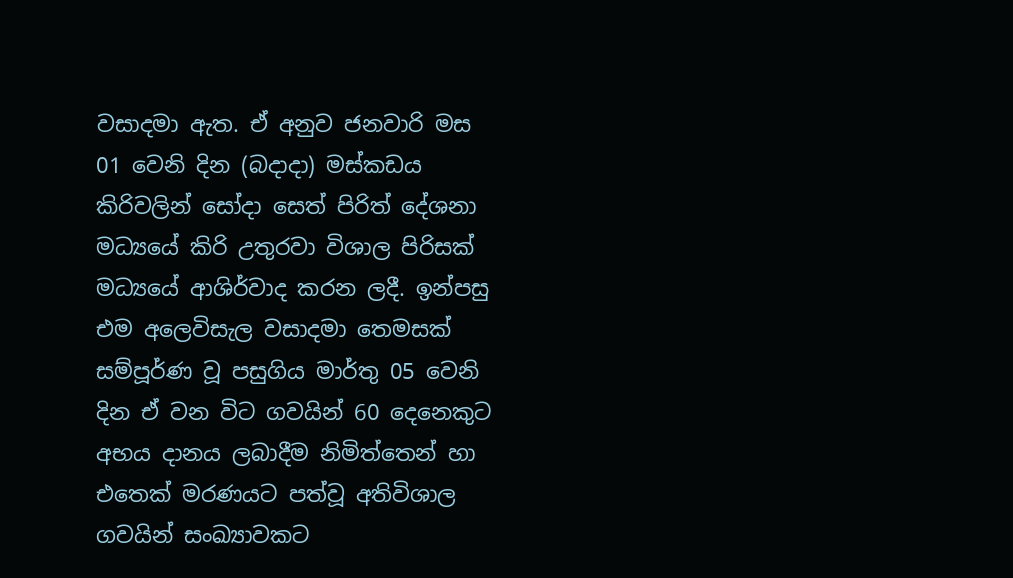වසාදමා ඇත. ඒ අනුව ජනවාරි මස 01 වෙනි දින (බදාදා) මස්කඩය කිරිවලින් සෝදා සෙත් පිරිත් දේශනා මධ්‍යයේ කිරි උතුරවා විශාල පිරිසක් මධ්‍යයේ ආශිර්වාද කරන ලදී. ඉන්පසු එම අලෙවිසැල වසාදමා තෙමසක් සම්පූර්ණ වූ පසුගිය මාර්තු 05 වෙනි දින ඒ වන විට ගවයින් 60 දෙනෙකුට අභය දානය ලබාදීම නිමිත්තෙන් හා එතෙක් මරණයට පත්වූ අතිවිශාල ගවයින් සංඛ්‍යාවකට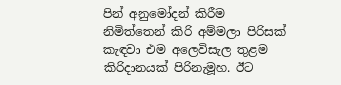පින් අනුමෝදන් කිරීම නිමිත්තෙන් කිරි අම්මලා පිරිසක් කැඳවා එම අලෙවිසැල තුළම කිරිදානයක් පිරිනැමූහ. ඊට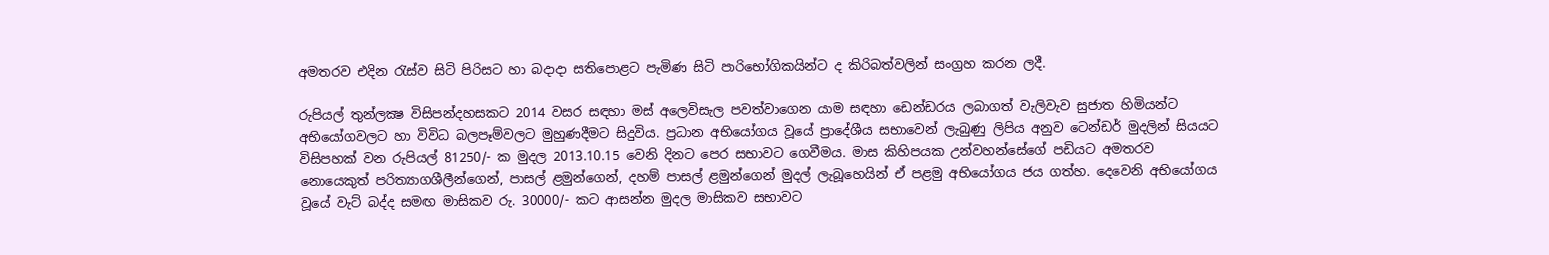අමතරව එදින රැස්ව සිටි පිරිසට හා බදාදා සතිපොළට පැමිණ සිටි පාරිභෝගිකයින්ට ද කිරිබත්වලින් සංග්‍රහ කරන ලදී.

රුපියල් තුන්ලක්‍ෂ විසිපන්දහසකට 2014 වසර සඳහා මස් අලෙවිසැල පවත්වාගෙන යාම සඳහා ඩෙන්ඩරය ලබාගත් වැලිවැව සුජාත හිමියන්ට අභියෝගවලට හා විවිධ බලපෑම්වලට මුහුණදීමට සිදුවිය. ප්‍රධාන අභියෝගය වූයේ ප්‍රාදේශීය සභාවෙන් ලැබුණු ලිපිය අනුව ටෙන්ඩර් මුදලින් සියයට විසිපහක් වන රුපියල් 81250/- ක මුදල 2013.10.15 වෙනි දිනට පෙර සභාවට ගෙවීමය. මාස කිහිපයක උන්වහන්සේගේ පඩියට අමතරව නොයෙකුත් පරිත්‍යාගශීලීන්ගෙන්, පාසල් ළමුන්ගෙන්, දහම් පාසල් ළමුන්ගෙන් මුදල් ලැබූහෙයින් ඒ පළමු අභියෝගය ජය ගත්හ. දෙවෙනි අභියෝගය වූයේ වැට් බද්ද සමඟ මාසිකව රු. 30000/- කට ආසන්න මුදල මාසිකව සභාවට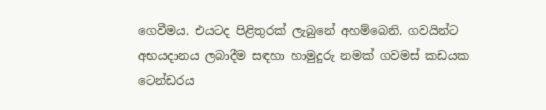ගෙවීමය. එයටද පිළිතුරක් ලැබුනේ අහම්බෙනි. ගවයින්ට අභයදානය ලබාදීම සඳහා හාමුදුරු නමක් ගවමස් කඩයක ටෙන්ඩරය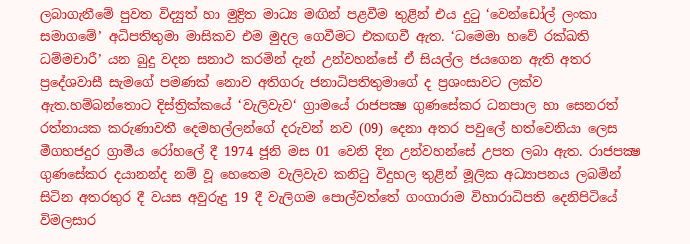ලබාගැනීමේ පුවත විද්‍යුත් හා මුද්‍රිත මාධ්‍ය මඟින් පළවීම තුළින් එය දුටු ‘වෙන්ඩෝල් ලංකා සමාගමේ’ අධිපතිතුමා මාසිකව එම මුදල ගෙවීමට එකඟවී ඇත. ‘ධමෙමා හවේ රක්ඛති ධම්මචාරී’ යන බුදු වදන සනාථ කරමින් දැන් උන්වහන්සේ ඒ සියල්ල ජයගෙන ඇති අතර ප්‍රදේශවාසී සැමගේ පමණක් නොව අතිගරු ජනාධිපතිතුමාගේ ද ප්‍රශංසාවට ලක්ව ඇත.හම්බන්තොට දිස්ත්‍රික්කයේ ‘වැලිවැව‘ ග්‍රාමයේ රාජපක්‍ෂ ගුණසේකර ධනපාල හා සෙනරත් රත්නායක කරුණාවතී දෙමහල්ලන්ගේ දරුවන් නව (09) දෙනා අතර පවුලේ හත්වෙනියා ලෙස මීගහජදුර ග්‍රාමීය රෝහලේ දී 1974 ජූනි මස 01 වෙනි දින උන්වහන්සේ උපත ලබා ඇත. රාජපක්‍ෂ ගුණසේකර දයානන්ද නම් වූ හෙතෙම වැලිවැව කනිටු විදුහල තුළින් මූලික අධ්‍යාපනය ලබමින් සිටින අතරතුර දී වයස අවුරුදු 19 දී වැලිගම පොල්වත්තේ ගංගාරාම විහාරාධිපති දෙනිපිටියේ විමලසාර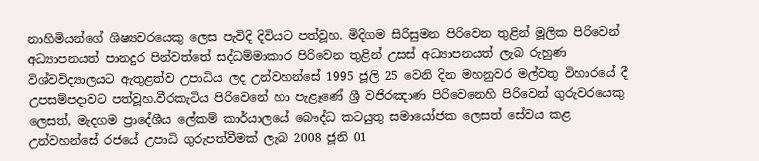නාහිමියන්ගේ ශිෂ්‍යවරයෙකු ලෙස පැවිදි දිවියට පත්වූහ. මිදිගම සිරිසුමන පිරිවෙන තුළින් මූලික පිරිවෙන් අධ්‍යාපනයත් පානදුර පින්වත්තේ සද්ධම්මාකාර පිරිවෙන තුළින් උසස් අධ්‍යාපනයත් ලැබ රුහුණ විශ්වවිද්‍යාලයට ඇතුළත්ව උපාධිය ලද උන්වහන්සේ 1995 ජූලි 25 වෙනි දින මහනුවර මල්වතු විහාරයේ දී උපසම්පදාවට පත්වූහ.වීරකැටිය පිරිවෙනේ හා පැළෑණේ ශ්‍රී වජිරඤාණ පිරිවෙනෙහි පිරිවෙන් ගුරුවරයෙකු ලෙසත්, මැදගම ප්‍රාදේශීය ලේකම් කාර්යාලයේ බෞද්ධ කටයුතු සමායෝජක ලෙසත් සේවය කළ උන්වහන්සේ රජයේ උපාධි ගුරුපත්වීමක් ලැබ 2008 ජූනි 01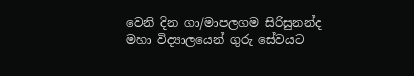වෙනි දින ගා/මාපලගම සිරිසුනන්ද මහා විද්‍යාලයෙන් ගුරු සේවයට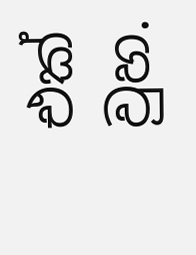එක් වුහ.